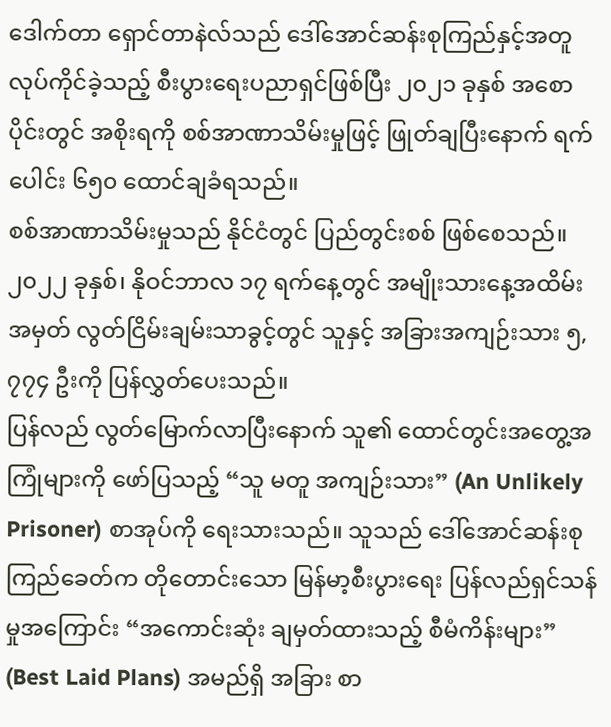ဒေါက်တာ ရှောင်တာနဲလ်သည် ဒေါ်အောင်ဆန်းစုကြည်နှင့်အတူ လုပ်ကိုင်ခဲ့သည့် စီးပွားရေးပညာရှင်ဖြစ်ပြီး ၂၀၂၁ ခုနှစ် အစောပိုင်းတွင် အစိုးရကို စစ်အာဏာသိမ်းမှုဖြင့် ဖြုတ်ချပြီးနောက် ရက်ပေါင်း ၆၅၀ ထောင်ချခံရသည်။
စစ်အာဏာသိမ်းမှုသည် နိုင်ငံတွင် ပြည်တွင်းစစ် ဖြစ်စေသည်။ ၂၀၂၂ ခုနှစ်၊ နိုဝင်ဘာလ ၁၇ ရက်နေ့တွင် အမျိုးသားနေ့အထိမ်းအမှတ် လွတ်ငြိမ်းချမ်းသာခွင့်တွင် သူနှင့် အခြားအကျဉ်းသား ၅,၇၇၄ ဦးကို ပြန်လွှတ်ပေးသည်။
ပြန်လည် လွတ်မြောက်လာပြီးနောက် သူ၏ ထောင်တွင်းအတွေ့အကြုံများကို ဖော်ပြသည့် “သူ မတူ အကျဉ်းသား” (An Unlikely Prisoner) စာအုပ်ကို ရေးသားသည်။ သူသည် ဒေါ်အောင်ဆန်းစုကြည်ခေတ်က တိုတောင်းသော မြန်မာ့စီးပွားရေး ပြန်လည်ရှင်သန်မှုအကြောင်း “အကောင်းဆုံး ချမှတ်ထားသည့် စီမံကိန်းများ” (Best Laid Plans) အမည်ရှိ အခြား စာ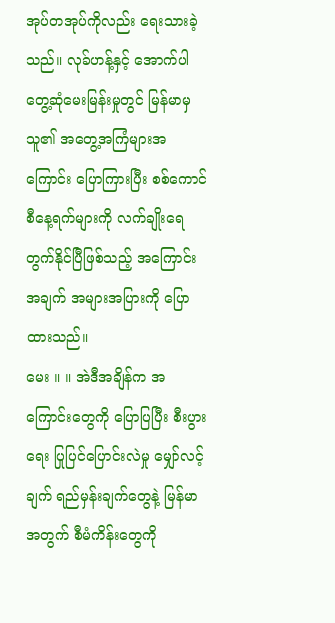အုပ်တအုပ်ကိုလည်း ရေးသားခဲ့သည်။ လုခ်ဟန့်နှင့် အောက်ပါ တွေ့ဆုံမေးမြန်းမှုတွင် မြန်မာမှ သူ၏ အတွေ့အကြံများအကြောင်း ပြောကြားပြီး စစ်ကောင်စီနေ့ရက်များကို လက်ချိုးရေတွက်နိုင်ပြီဖြစ်သည့် အကြောင်းအချက် အများအပြားကို ပြောထားသည်။
မေး ။ ။ အဲဒီအချိန်က အကြောင်းတွေကို ပြောပြပြီး စီးပွားရေး ပြုပြင်ပြောင်းလဲမှု မျှော်လင့်ချက် ရည်မှန်းချက်တွေနဲ့ မြန်မာအတွက် စီမံကိန်းတွေကို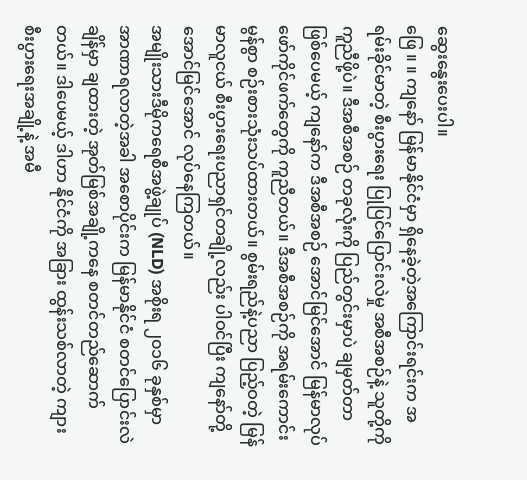ဆွေးနွေးပေးပါ။
ဖြေ ။ ။ ကျနော် မြန်မာနိုင်ငံမှာ ရှိနေခဲ့တဲ့အကြောင်းရင်းက အရမ်းခိုင်မာတဲ့ စီးပွားရေး ပြုပြင်ပြောင်းလဲမှု အစီအစဉ်နဲ့ သူတို့ကို ကူညီဖို့ပဲ။ ဒီအစီအစဉ် တခုလုံးကို ပြည်တွင်းမှာပဲ ချမှတ်တာ ဖြစ်ပေမယ့် ကျနော်က ဒီအစီအစဉ် အောင်မြင်အောင် မြန်မာလုပ်ဖော်ကိုင်ဖက်တွေကို ကူညီတယ်။ ဒီအစီအစဉ်ကို အရမ်းကောင်းမွန်စွာ စဉ်းစားသုံးသပ်ထားတယ်။ စွမ်းရည်နဲ့ပညာ ပြည့်ဝတဲ့ မြန်မာလူငယ် စီးပွားရေးပညာရှင်တချို့လည်း ပါဝင်ပြီး ကျနော်တို့ အောင်မြင်အောင် လုပ်နေကြတယ်။
အမျိုးသားဒီမိုကရေစီအဖွဲ့ချုပ် (NLD) အစိုးရ ၂၀၁၆ ခုနှစ်မှာ အာဏာရလာတဲ့အခါ အစောပိုင်းက မြန်မာနိုင်ငံ စတင်ပြောင်းလဲချိန်မှာ ချထားတဲ့ အုတ်မြစ်အချို့ကနေ စတင်တည်ဆောက်တယ်။ ဒါပေမယ့် ဒါဟာ နိုင်ငံကို အခြား ထွန်းသစ်လာတဲ့ ကျား စီးပွားရေးအချို့နဲ့ အမီ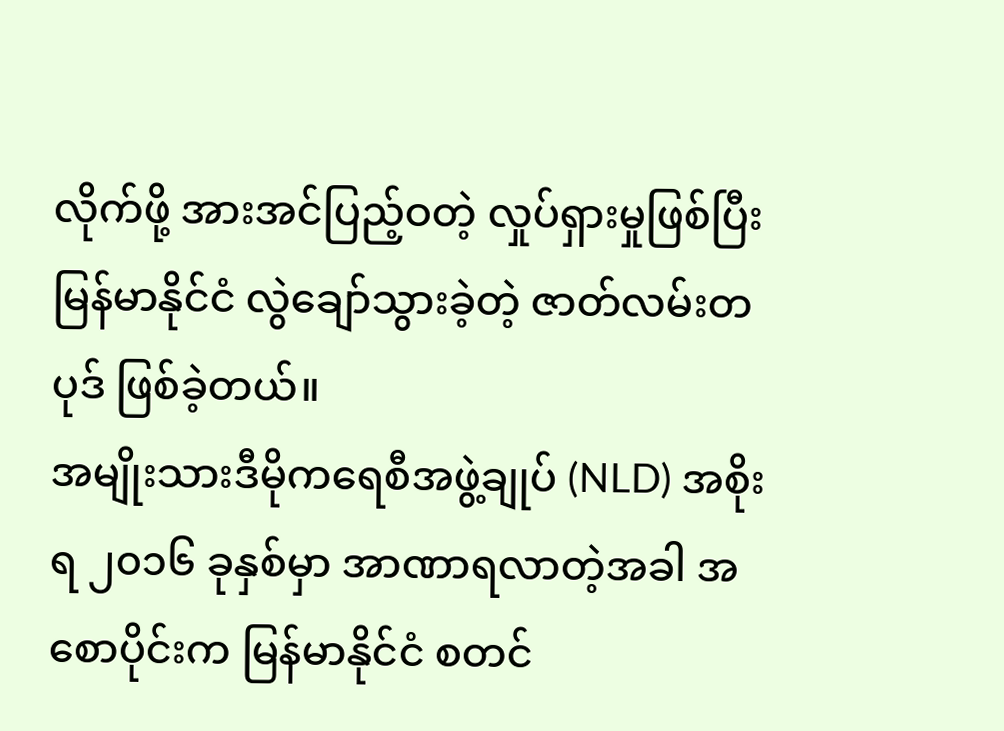လိုက်ဖို့ အားအင်ပြည့်ဝတဲ့ လှုပ်ရှားမှုဖြစ်ပြီး မြန်မာနိုင်ငံ လွဲချော်သွားခဲ့တဲ့ ဇာတ်လမ်းတပုဒ် ဖြစ်ခဲ့တယ်။
အမျိုးသားဒီမိုကရေစီအဖွဲ့ချုပ် (NLD) အစိုးရ ၂၀၁၆ ခုနှစ်မှာ အာဏာရလာတဲ့အခါ အစောပိုင်းက မြန်မာနိုင်ငံ စတင်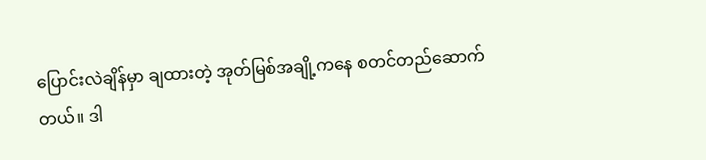ပြောင်းလဲချိန်မှာ ချထားတဲ့ အုတ်မြစ်အချို့ကနေ စတင်တည်ဆောက်တယ်။ ဒါ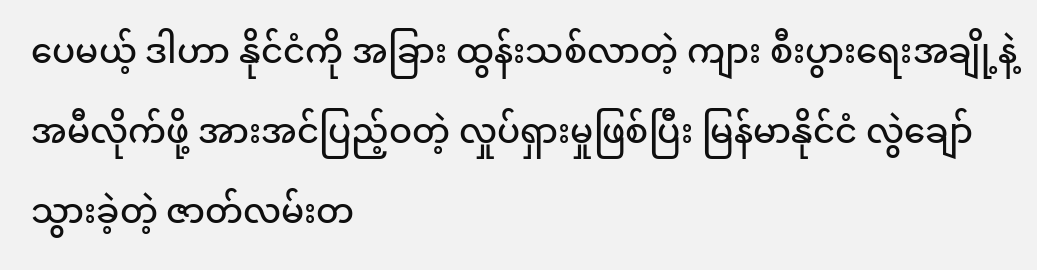ပေမယ့် ဒါဟာ နိုင်ငံကို အခြား ထွန်းသစ်လာတဲ့ ကျား စီးပွားရေးအချို့နဲ့ အမီလိုက်ဖို့ အားအင်ပြည့်ဝတဲ့ လှုပ်ရှားမှုဖြစ်ပြီး မြန်မာနိုင်ငံ လွဲချော်သွားခဲ့တဲ့ ဇာတ်လမ်းတ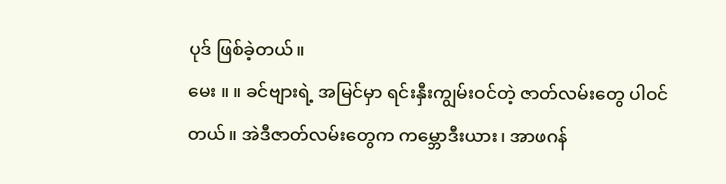ပုဒ် ဖြစ်ခဲ့တယ်။
မေး ။ ။ ခင်ဗျားရဲ့ အမြင်မှာ ရင်းနှီးကျွမ်းဝင်တဲ့ ဇာတ်လမ်းတွေ ပါဝင်တယ်။ အဲဒီဇာတ်လမ်းတွေက ကမ္ဘောဒီးယား၊ အာဖဂန်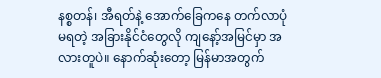နစ္စတန်၊ အီရတ်နဲ့ အောက်ခြေကနေ တက်လာပုံမရတဲ့ အခြားနိုင်ငံတွေလို ကျနော့်အမြင်မှာ အလားတူပဲ။ နောက်ဆုံးတော့ မြန်မာအတွက်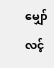မျှော်လင့်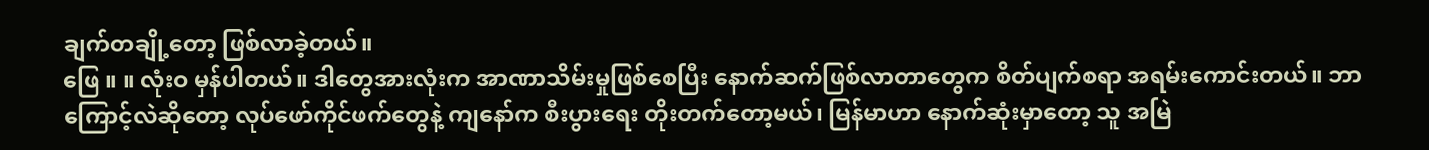ချက်တချို့တော့ ဖြစ်လာခဲ့တယ်။
ဖြေ ။ ။ လုံးဝ မှန်ပါတယ်။ ဒါတွေအားလုံးက အာဏာသိမ်းမှုဖြစ်စေပြီး နောက်ဆက်ဖြစ်လာတာတွေက စိတ်ပျက်စရာ အရမ်းကောင်းတယ်။ ဘာကြောင့်လဲဆိုတော့ လုပ်ဖော်ကိုင်ဖက်တွေနဲ့ ကျနော်က စီးပွားရေး တိုးတက်တော့မယ်၊ မြန်မာဟာ နောက်ဆုံးမှာတော့ သူ အမြဲ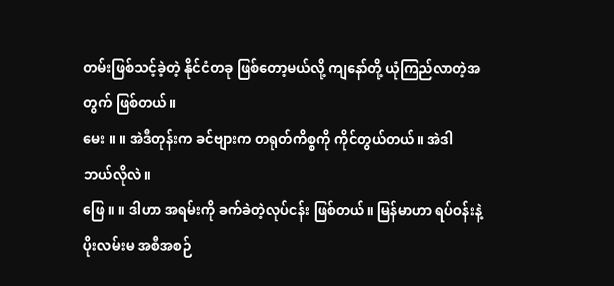တမ်းဖြစ်သင့်ခဲ့တဲ့ နိုင်ငံတခု ဖြစ်တော့မယ်လို့ ကျနော်တို့ ယုံကြည်လာတဲ့အတွက် ဖြစ်တယ်။
မေး ။ ။ အဲဒီတုန်းက ခင်ဗျားက တရုတ်ကိစ္စကို ကိုင်တွယ်တယ်။ အဲဒါ ဘယ်လိုလဲ။
ဖြေ ။ ။ ဒါဟာ အရမ်းကို ခက်ခဲတဲ့လုပ်ငန်း ဖြစ်တယ်။ မြန်မာဟာ ရပ်ဝန်းနဲ့ပိုးလမ်းမ အစီအစဉ်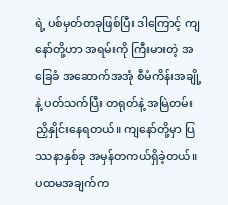ရဲ့ ပစ်မှတ်တခုဖြစ်ပြီး ဒါကြောင့် ကျနော်တို့ဟာ အရမ်းကို ကြီးမားတဲ့ အခြေခံ အဆောက်အအုံ စီမံကိန်းအချို့နဲ့ ပတ်သက်ပြီး တရုတ်နဲ့ အမြဲတမ်း ညှိနှိုင်းနေရတယ်။ ကျနော်တို့မှာ ပြဿနာနှစ်ခု အမှန်တကယ်ရှိခဲ့တယ်။
ပထမအချက်က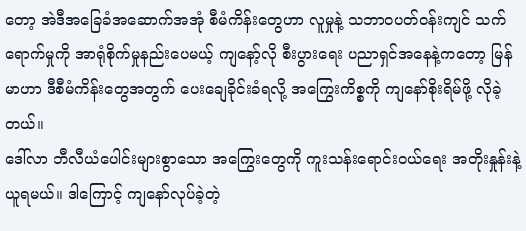တော့ အဲဒီအခြေခံအဆောက်အအုံ စီမံကိန်းတွေဟာ လူမှုနဲ့ သဘာဝပတ်ဝန်းကျင် သက်ရောက်မှုကို အာရုံစိုက်မှုနည်းပေမယ့် ကျနော့်လို စီးပွားရေး ပညာရှင်အနေနဲ့ကတော့ မြန်မာဟာ ဒီစီမံကိန်းတွေအတွက် ပေးချေခိုင်းခံရလို့ အကြွေးကိစ္စကို ကျနော်စိုးရိမ်ဖို့ လိုခဲ့တယ်။
ဒေါ်လာ ဘီလီယံပေါင်းများစွာသော အကြွေးတွေကို ကူးသန်းရောင်းဝယ်ရေး အတိုးနှုန်းနဲ့ ယူရမယ်။ ဒါကြောင့် ကျနော်လုပ်ခဲ့တဲ့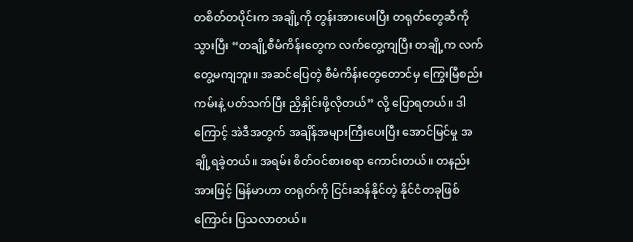တစိတ်တပိုင်းက အချို့ကို တွန်းအားပေးပြီး တရုတ်တွေဆီကို သွားပြီး “တချို့စီမံကိန်းတွေက လက်တွေ့ကျပြီး တချို့က လက်တွေ့မကျဘူး။ အဆင်ပြေတဲ့ စီမံကိန်းတွေတောင်မှ ကြွေးမြီစည်းကမ်းနဲ့ ပတ်သက်ပြီး ညှိနှိုင်းဖို့လိုတယ်” လို့ ပြောရတယ်။ ဒါကြောင့် အဲဒီအတွက် အချိန်အများကြီးပေးပြီး အောင်မြင်မှု အချို့ရခဲ့တယ်။ အရမ်း စိတ်ဝင်စားစရာ ကောင်းတယ်။ တနည်းအားဖြင့် မြန်မာဟာ တရုတ်ကို ငြင်းဆန်နိုင်တဲ့ နိုင်ငံတခုဖြစ်ကြောင်း ပြသလာတယ်။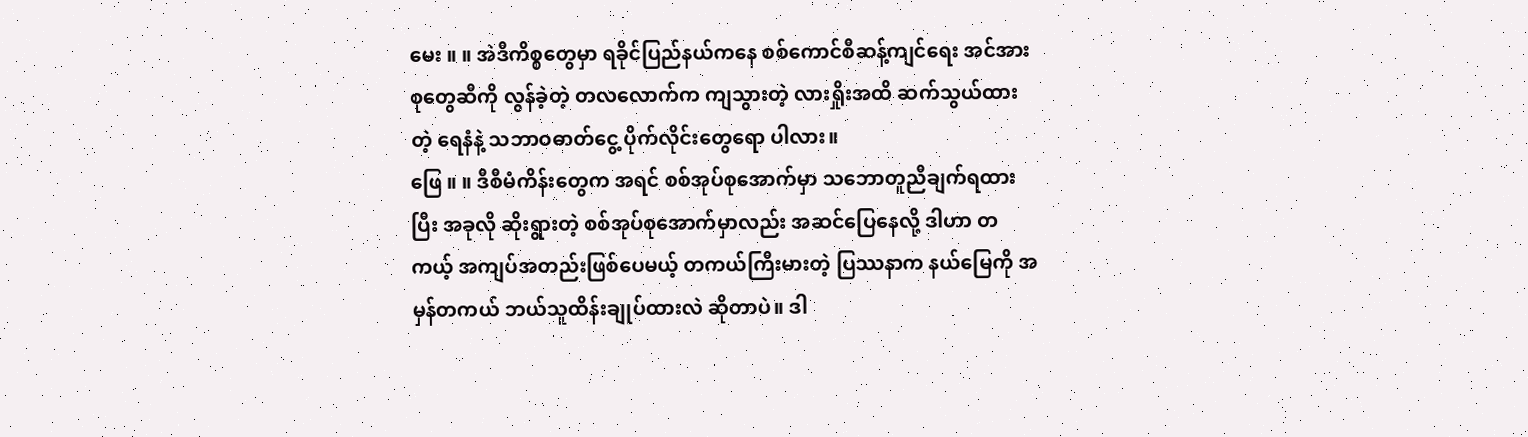မေး ။ ။ အဲဒီကိစ္စတွေမှာ ရခိုင်ပြည်နယ်ကနေ စစ်ကောင်စီဆန့်ကျင်ရေး အင်အားစုတွေဆီကို လွန်ခဲ့တဲ့ တလလောက်က ကျသွားတဲ့ လားရှိုးအထိ ဆက်သွယ်ထားတဲ့ ရေနံနဲ့ သဘာဝဓာတ်ငွေ့ ပိုက်လိုင်းတွေရော ပါလား။
ဖြေ ။ ။ ဒီစီမံကိန်းတွေက အရင် စစ်အုပ်စုအောက်မှာ သဘောတူညီချက်ရထားပြီး အခုလို ဆိုးရွားတဲ့ စစ်အုပ်စုအောက်မှာလည်း အဆင်ပြေနေလို့ ဒါဟာ တကယ့် အကျပ်အတည်းဖြစ်ပေမယ့် တကယ်ကြီးမားတဲ့ ပြဿနာက နယ်မြေကို အမှန်တကယ် ဘယ်သူထိန်းချုပ်ထားလဲ ဆိုတာပဲ။ ဒါ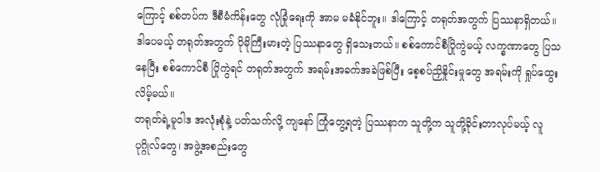ကြောင့် စစ်တပ်က ဒီစီမံကိန်းတွေ လုံခြုံရေးကို အာမ မခံနိုင်ဘူး။ ဒါကြောင့် တရုတ်အတွက် ပြဿနာရှိတယ်။ ဒါပေမယ့် တရုတ်အတွက် ပိုမိုကြီးမားတဲ့ ပြဿနာတွေ ရှိသေးတယ်။ စစ်ကောင်စီပြိုကွဲမယ့် လက္ခဏာတွေ ပြသနေပြီး စစ်ကောင်စီ ပြိုကွဲရင် တရုတ်အတွက် အရမ်းအခက်အခဲဖြစ်ပြီး စေ့စပ်ညှိနှိုင်းမှုတွေ အရမ်းကို ရှုပ်ထွေးလိမ့်မယ်။
တရုတ်ရဲ့မူဝါဒ အလုံးစုံနဲ့ ပတ်သက်လို့ ကျနော် ကြုံတွေ့ရတဲ့ ပြဿနာက သူတို့က သူတို့ခိုင်းတာလုပ်မယ့် လူပုဂ္ဂိုလ်တွေ၊ အဖွဲ့အစည်းတွေ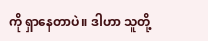ကို ရှာနေတာပဲ။ ဒါဟာ သူတို့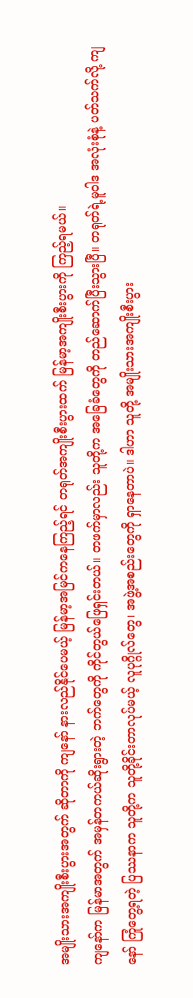အမျိုးသားအကျိုးစီးပွားအတွက် ဆိုတာကို ကျနော် နားလည်နိုင်ပေမယ့် မြန်မာ့အမြင်ကနေကြည့်ရင် တရုတ်အကျိုးစီးပွားထက် မြန်မာ့အကျိုးစီးပွားကို ကြည့်ရမယ်။
ကျနော်က မြန်မာအတွက် အမှန်တကယ်ဆိုးရွားတဲ့ ဘက်တွေကို ကိုင်တွယ်ဖြေရှင်းတယ်။ တဖက်မှာလည်း သူတို့က အခြေခံတွေကို တည်ဆောက်ပြီးသွားပြီ။ တရုတ်ရဲ့မူဝါဒ အလုံးစုံနဲ့ ပတ်သက်လို့ ကျနော် ကြုံတွေ့ရတဲ့ ပြဿနာက သူတို့က သူတို့ခိုင်းတာလုပ်မယ့် လူပုဂ္ဂိုလ်တွေ၊ အဖွဲ့အစည်းတွေကို ရှာနေတာပဲ။ ဒါဟာ သူတို့ အမျိုးသားအကျိုးစီးပွား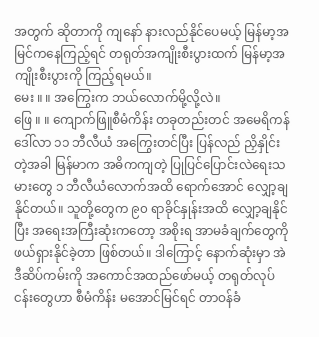အတွက် ဆိုတာကို ကျနော် နားလည်နိုင်ပေမယ့် မြန်မာ့အမြင်ကနေကြည့်ရင် တရုတ်အကျိုးစီးပွားထက် မြန်မာ့အကျိုးစီးပွားကို ကြည့်ရမယ်။
မေး ။ ။ အကြွေးက ဘယ်လောက်မို့လို့လဲ။
ဖြေ ။ ။ ကျောက်ဖြူစီမံကိန်း တခုတည်းတင် အမေရိကန်ဒေါ်လာ ၁၁ ဘီလီယံ အကြွေးတင်ပြီး ပြန်လည် ညှိနှိုင်းတဲ့အခါ မြန်မာက အဓိကကျတဲ့ ပြုပြင်ပြောင်းလဲရေးသမားတွေ ၁ ဘီလီယံလောက်အထိ ရောက်အောင် လျှော့ချနိုင်တယ်။ သူတို့တွေက ၉၀ ရာခိုင်နှုန်းအထိ လျှော့ချနိုင်ပြီး အရေးအကြီးဆုံးကတော့ အစိုးရ အာမခံချက်တွေကို ဖယ်ရှားနိုင်ခဲ့တာ ဖြစ်တယ်။ ဒါကြောင့် နောက်ဆုံးမှာ အဲဒီဆိပ်ကမ်းကို အကောင်အထည်ဖော်မယ့် တရုတ်လုပ်ငန်းတွေဟာ စီမံကိန်း မအောင်မြင်ရင် တာဝန်ခံ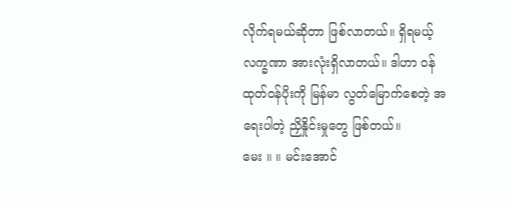လိုက်ရမယ်ဆိုတာ ဖြစ်လာတယ်။ ရှိရမယ့် လက္ခဏာ အားလုံးရှိလာတယ်။ ဒါဟာ ဝန်ထုတ်ဝန်ပိုးကို မြန်မာ လွတ်မြောက်စေတဲ့ အရေးပါတဲ့ ညှိနှိုင်းမှုတွေ ဖြစ်တယ်။
မေး ။ ။ မင်းအောင်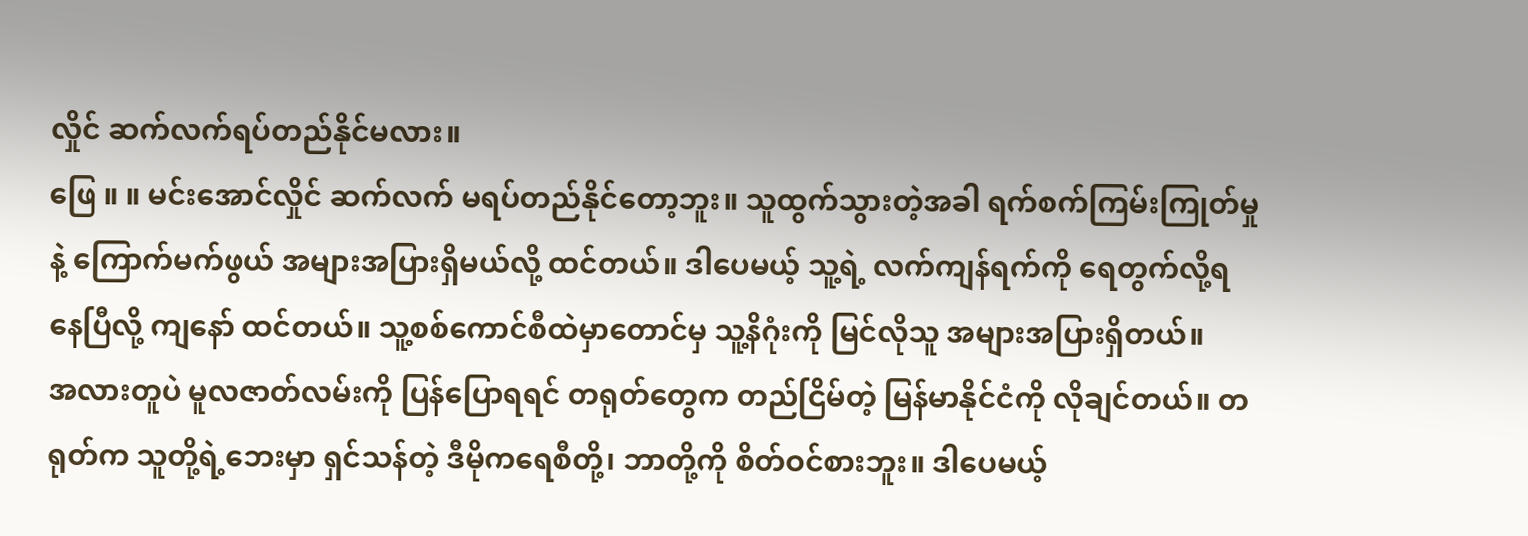လှိုင် ဆက်လက်ရပ်တည်နိုင်မလား။
ဖြေ ။ ။ မင်းအောင်လှိုင် ဆက်လက် မရပ်တည်နိုင်တော့ဘူး။ သူထွက်သွားတဲ့အခါ ရက်စက်ကြမ်းကြုတ်မှုနဲ့ ကြောက်မက်ဖွယ် အများအပြားရှိမယ်လို့ ထင်တယ်။ ဒါပေမယ့် သူ့ရဲ့ လက်ကျန်ရက်ကို ရေတွက်လို့ရနေပြီလို့ ကျနော် ထင်တယ်။ သူ့စစ်ကောင်စီထဲမှာတောင်မှ သူ့နိဂုံးကို မြင်လိုသူ အများအပြားရှိတယ်။
အလားတူပဲ မူလဇာတ်လမ်းကို ပြန်ပြောရရင် တရုတ်တွေက တည်ငြိမ်တဲ့ မြန်မာနိုင်ငံကို လိုချင်တယ်။ တရုတ်က သူတို့ရဲ့ဘေးမှာ ရှင်သန်တဲ့ ဒီမိုကရေစီတို့၊ ဘာတို့ကို စိတ်ဝင်စားဘူး။ ဒါပေမယ့်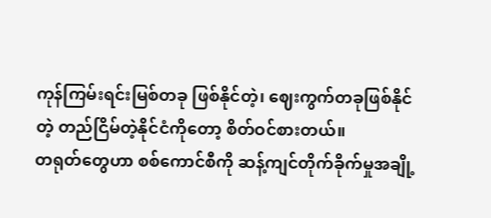ကုန်ကြမ်းရင်းမြစ်တခု ဖြစ်နိုင်တဲ့၊ ဈေးကွက်တခုဖြစ်နိုင်တဲ့ တည်ငြိမ်တဲ့နိုင်ငံကိုတော့ စိတ်ဝင်စားတယ်။
တရုတ်တွေဟာ စစ်ကောင်စီကို ဆန့်ကျင်တိုက်ခိုက်မှုအချို့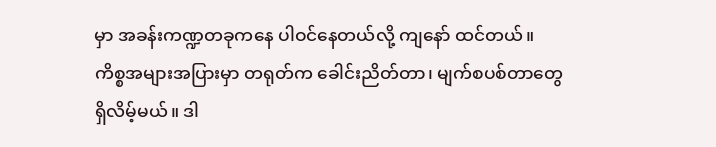မှာ အခန်းကဏ္ဍတခုကနေ ပါဝင်နေတယ်လို့ ကျနော် ထင်တယ်။ ကိစ္စအများအပြားမှာ တရုတ်က ခေါင်းညိတ်တာ၊ မျက်စပစ်တာတွေ ရှိလိမ့်မယ်။ ဒါ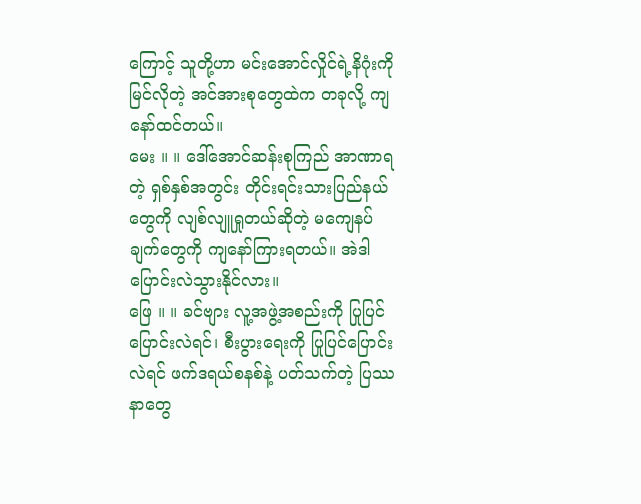ကြောင့် သူတို့ဟာ မင်းအောင်လှိုင်ရဲ့နိဂုံးကို မြင်လိုတဲ့ အင်အားစုတွေထဲက တခုလို့ ကျနော်ထင်တယ်။
မေး ။ ။ ဒေါ်အောင်ဆန်းစုကြည် အာဏာရတဲ့ ရှစ်နှစ်အတွင်း တိုင်းရင်းသားပြည်နယ်တွေကို လျစ်လျူရှုတယ်ဆိုတဲ့ မကျေနပ်ချက်တွေကို ကျနော်ကြားရတယ်။ အဲဒါ ပြောင်းလဲသွားနိုင်လား။
ဖြေ ။ ။ ခင်ဗျား လူ့အဖွဲ့အစည်းကို ပြုပြင်ပြောင်းလဲရင်၊ စီးပွားရေးကို ပြုပြင်ပြောင်းလဲရင် ဖက်ဒရယ်စနစ်နဲ့ ပတ်သက်တဲ့ ပြဿနာတွေ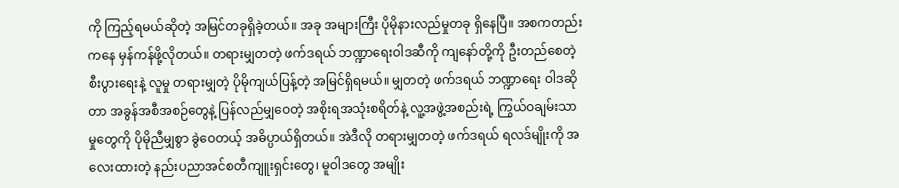ကို ကြည့်ရမယ်ဆိုတဲ့ အမြင်တခုရှိခဲ့တယ်။ အခု အများကြီး ပိုမိုနားလည်မှုတခု ရှိနေပြီ။ အစကတည်းကနေ မှန်ကန်ဖို့လိုတယ်။ တရားမျှတတဲ့ ဖက်ဒရယ် ဘဏ္ဍာရေးဝါဒဆီကို ကျနော်တို့ကို ဦးတည်စေတဲ့ စီးပွားရေးနဲ့ လူမှု တရားမျှတဲ့ ပိုမိုကျယ်ပြန့်တဲ့ အမြင်ရှိရမယ်။ မျှတတဲ့ ဖက်ဒရယ် ဘဏ္ဍာရေး ဝါဒဆိုတာ အခွန်အစီအစဉ်တွေနဲ့ ပြန်လည်မျှဝေတဲ့ အစိုးရအသုံးစရိတ်နဲ့ လူ့အဖွဲ့အစည်းရဲ့ ကြွယ်ဝချမ်းသာမှုတွေကို ပိုမိုညီမျှစွာ ခွဲဝေတယ့် အဓိပ္ပာယ်ရှိတယ်။ အဲဒီလို တရားမျှတတဲ့ ဖက်ဒရယ် ရလဒ်မျိုးကို အလေးထားတဲ့ နည်းပညာအင်စတီကျူးရှင်းတွေ၊ မူဝါဒတွေ အမျိုး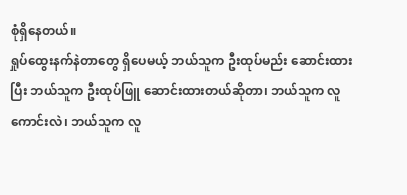စုံရှိနေတယ်။
ရှုပ်ထွေးနက်နဲတာတွေ ရှိပေမယ့် ဘယ်သူက ဦးထုပ်မည်း ဆောင်းထားပြီး ဘယ်သူက ဦးထုပ်ဖြူ ဆောင်းထားတယ်ဆိုတာ၊ ဘယ်သူက လူကောင်းလဲ၊ ဘယ်သူက လူ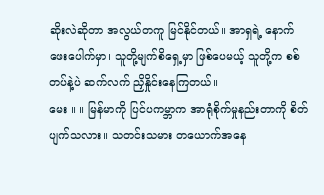ဆိုးလဲဆိုတာ အလွယ်တကူ မြင်နိုင်တယ်။ အာရှရဲ့ နောက်ဖေးပေါက်မှာ၊ သူတို့မျက်စိရှေ့မှာ ဖြစ်ပေမယ့် သူတို့က စစ်တပ်နဲ့ပဲ ဆက်လက် ညှိနှိုင်းနေကြတယ်။
မေး ။ ။ မြန်မာကို ပြင်ပကမ္ဘာက အာရုံစိုက်မှုနည်းတာကို စိတ်ပျက်သလား။ သတင်းသမား တယောက်အနေ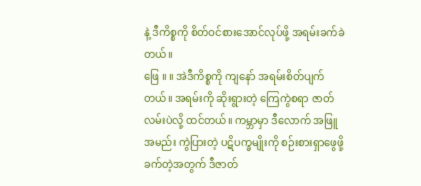နဲ့ ဒီကိစ္စကို စိတ်ဝင်စားအောင်လုပ်ဖို့ အရမ်းခက်ခဲတယ်။
ဖြေ ။ ။ အဲဒီကိစ္စကို ကျနော် အရမ်းစိတ်ပျက်တယ်။ အရမ်းကို ဆိုးရွားတဲ့ ကြေကွဲစရာ ဇာတ်လမ်းပဲလို့ ထင်တယ်။ ကမ္ဘာမှာ ဒီလောက် အဖြူအမည်း ကွဲပြားတဲ့ ပဋိပက္ခမျိုးကို စဉ်းစားရှာဖွေဖို့ ခက်တဲ့အတွက် ဒီဇာတ်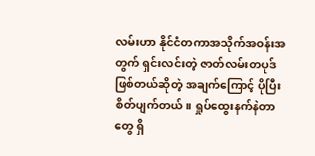လမ်းဟာ နိုင်ငံတကာအသိုက်အဝန်းအတွက် ရှင်းလင်းတဲ့ ဇာတ်လမ်းတပုဒ် ဖြစ်တယ်ဆိုတဲ့ အချက်ကြောင့် ပိုပြီး စိတ်ပျက်တယ်။ ရှုပ်ထွေးနက်နဲတာတွေ ရှိ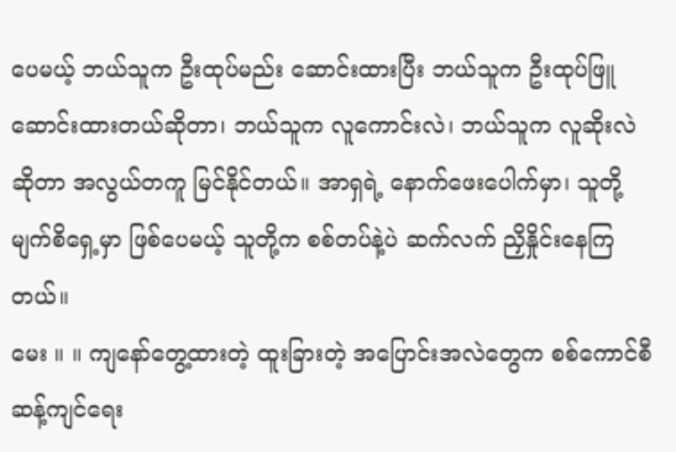ပေမယ့် ဘယ်သူက ဦးထုပ်မည်း ဆောင်းထားပြီး ဘယ်သူက ဦးထုပ်ဖြူ ဆောင်းထားတယ်ဆိုတာ၊ ဘယ်သူက လူကောင်းလဲ၊ ဘယ်သူက လူဆိုးလဲဆိုတာ အလွယ်တကူ မြင်နိုင်တယ်။ အာရှရဲ့ နောက်ဖေးပေါက်မှာ၊ သူတို့မျက်စိရှေ့မှာ ဖြစ်ပေမယ့် သူတို့က စစ်တပ်နဲ့ပဲ ဆက်လက် ညှိနှိုင်းနေကြတယ်။
မေး ။ ။ ကျနော်တွေ့ထားတဲ့ ထူးခြားတဲ့ အပြောင်းအလဲတွေက စစ်ကောင်စီဆန့်ကျင်ရေး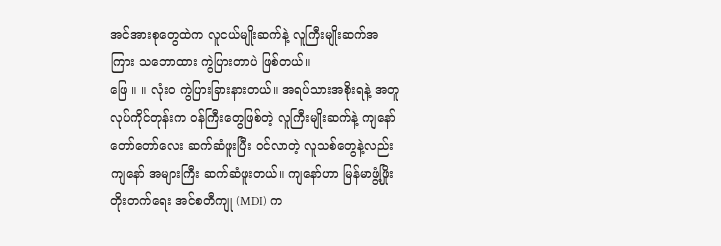အင်အားစုတွေထဲက လူငယ်မျိုးဆက်နဲ့ လူကြီးမျိုးဆက်အကြား သဘောထား ကွဲပြားတာပဲ ဖြစ်တယ်။
ဖြေ ။ ။ လုံးဝ ကွဲပြားခြားနားတယ်။ အရပ်သားအစိုးရနဲ့ အတူလုပ်ကိုင်တုန်းက ဝန်ကြီးတွေဖြစ်တဲ့ လူကြီးမျိုးဆက်နဲ့ ကျနော် တော်တော်လေး ဆက်ဆံဖူးပြီး ဝင်လာတဲ့ လူသစ်တွေနဲ့လည်း ကျနော် အများကြီး ဆက်ဆံဖူးတယ်။ ကျနော်ဟာ မြန်မာဖွံ့ဖြိုးတိုးတက်ရေး အင်စတီကျု (MDI) က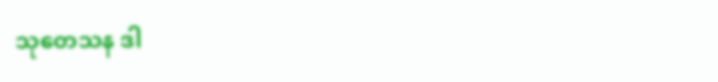သုတေသန ဒါ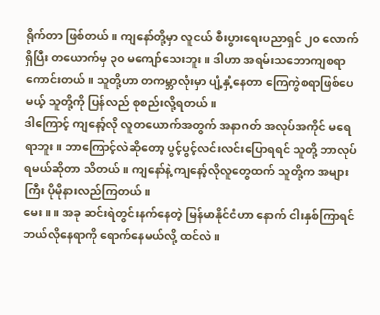ရိုက်တာ ဖြစ်တယ်။ ကျနော်တို့မှာ လူငယ် စီးပွားရေးပညာရှင် ၂၀ လောက်ရှိပြီး တယောက်မှ ၃၀ မကျော်သေးဘူး။ ဒါဟာ အရမ်းသဘောကျစရာ ကောင်းတယ်။ သူတို့ဟာ တကမ္ဘာလုံးမှာ ပျံ့နှံ့နေတာ ကြေကွဲစရာဖြစ်ပေမယ့် သူတို့ကို ပြန်လည် စုစည်းလို့ရတယ်။
ဒါကြောင့် ကျနော့်လို လူတယောက်အတွက် အနာဂတ် အလုပ်အကိုင် မရေရာဘူး။ ဘာကြောင့်လဲဆိုတော့ ပွင့်ပွင့်လင်းလင်းပြောရရင် သူတို့ ဘာလုပ်ရမယ်ဆိုတာ သိတယ်။ ကျနော်နဲ့ ကျနော့်လိုလူတွေထက် သူတို့က အများကြီး ပိုမိုနားလည်ကြတယ်။
မေး ။ ။ အခု ဆင်းရဲတွင်းနက်နေတဲ့ မြန်မာနိုင်ငံဟာ နောက် ငါးနှစ်ကြာရင် ဘယ်လိုနေရာကို ရောက်နေမယ်လို့ ထင်လဲ။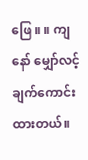ဖြေ ။ ။ ကျနော် မျှော်လင့်ချက်ကောင်းထားတယ်။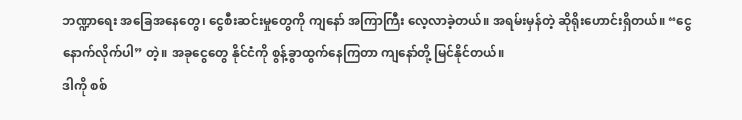ဘဏ္ဍာရေး အခြေအနေတွေ၊ ငွေစီးဆင်းမှုတွေကို ကျနော် အကြာကြီး လေ့လာခဲ့တယ်။ အရမ်းမှန်တဲ့ ဆိုရိုးဟောင်းရှိတယ်။ “ငွေနောက်လိုက်ပါ” တဲ့။ အခုငွေတွေ နိုင်ငံကို စွန့်ခွာထွက်နေကြတာ ကျနော်တို့ မြင်နိုင်တယ်။
ဒါကို စစ်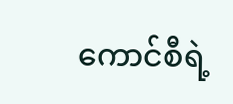ကောင်စီရဲ့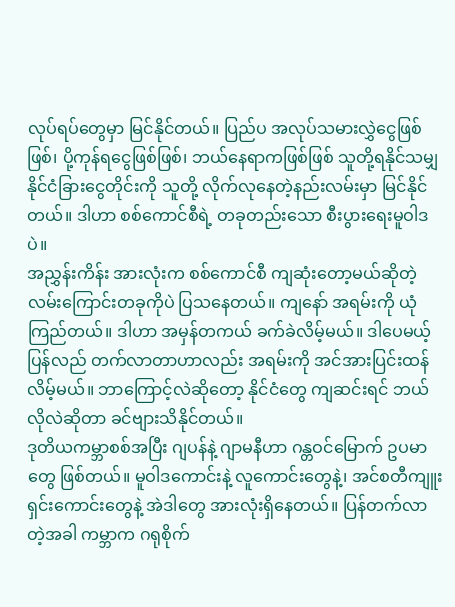လုပ်ရပ်တွေမှာ မြင်နိုင်တယ်။ ပြည်ပ အလုပ်သမားလွှဲငွေဖြစ်ဖြစ်၊ ပို့ကုန်ရငွေဖြစ်ဖြစ်၊ ဘယ်နေရာကဖြစ်ဖြစ် သူတို့ရနိုင်သမျှ နိုင်ငံခြားငွေတိုင်းကို သူတို့ လိုက်လုနေတဲ့နည်းလမ်းမှာ မြင်နိုင်တယ်။ ဒါဟာ စစ်ကောင်စီရဲ့ တခုတည်းသော စီးပွားရေးမူဝါဒပဲ။
အညွှန်းကိန်း အားလုံးက စစ်ကောင်စီ ကျဆုံးတော့မယ်ဆိုတဲ့ လမ်းကြောင်းတခုကိုပဲ ပြသနေတယ်။ ကျနော် အရမ်းကို ယုံကြည်တယ်။ ဒါဟာ အမှန်တကယ် ခက်ခဲလိမ့်မယ်။ ဒါပေမယ့် ပြန်လည် တက်လာတာဟာလည်း အရမ်းကို အင်အားပြင်းထန်လိမ့်မယ်။ ဘာကြောင့်လဲဆိုတော့ နိုင်ငံတွေ ကျဆင်းရင် ဘယ်လိုလဲဆိုတာ ခင်ဗျားသိနိုင်တယ်။
ဒုတိယကမ္ဘာစစ်အပြီး ဂျပန်နဲ့ ဂျာမနီဟာ ဂန္တဝင်မြောက် ဥပမာတွေ ဖြစ်တယ်။ မူဝါဒကောင်းနဲ့ လူကောင်းတွေနဲ့၊ အင်စတီကျူးရှင်းကောင်းတွေနဲ့ အဲဒါတွေ အားလုံးရှိနေတယ်။ ပြန်တက်လာတဲ့အခါ ကမ္ဘာက ဂရုစိုက်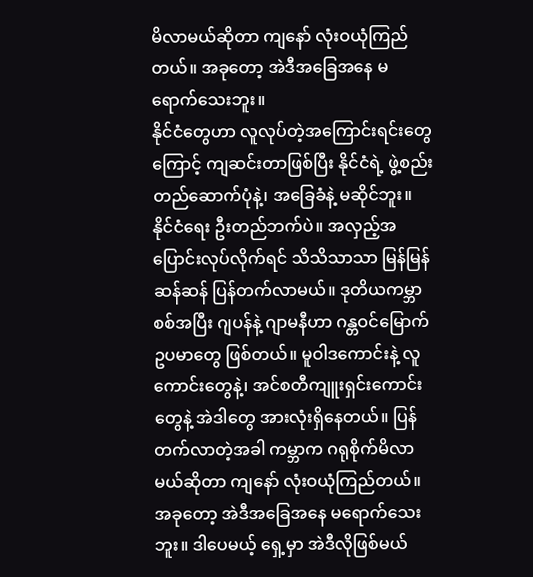မိလာမယ်ဆိုတာ ကျနော် လုံးဝယုံကြည်တယ်။ အခုတော့ အဲဒီအခြေအနေ မရောက်သေးဘူး။
နိုင်ငံတွေဟာ လူလုပ်တဲ့အကြောင်းရင်းတွေကြောင့် ကျဆင်းတာဖြစ်ပြီး နိုင်ငံရဲ့ ဖွဲ့စည်းတည်ဆောက်ပုံနဲ့၊ အခြေခံနဲ့ မဆိုင်ဘူး။ နိုင်ငံရေး ဦးတည်ဘက်ပဲ။ အလှည့်အပြောင်းလုပ်လိုက်ရင် သိသိသာသာ မြန်မြန်ဆန်ဆန် ပြန်တက်လာမယ်။ ဒုတိယကမ္ဘာစစ်အပြီး ဂျပန်နဲ့ ဂျာမနီဟာ ဂန္တဝင်မြောက် ဥပမာတွေ ဖြစ်တယ်။ မူဝါဒကောင်းနဲ့ လူကောင်းတွေနဲ့၊ အင်စတီကျူးရှင်းကောင်းတွေနဲ့ အဲဒါတွေ အားလုံးရှိနေတယ်။ ပြန်တက်လာတဲ့အခါ ကမ္ဘာက ဂရုစိုက်မိလာမယ်ဆိုတာ ကျနော် လုံးဝယုံကြည်တယ်။ အခုတော့ အဲဒီအခြေအနေ မရောက်သေးဘူး။ ဒါပေမယ့် ရှေ့မှာ အဲဒီလိုဖြစ်မယ်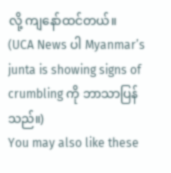လို့ ကျနော်ထင်တယ်။
(UCA News ပါ Myanmar’s junta is showing signs of crumbling ကို ဘာသာပြန်သည်။)
You may also like these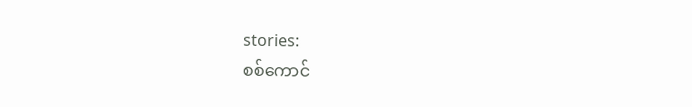stories:
စစ်ကောင်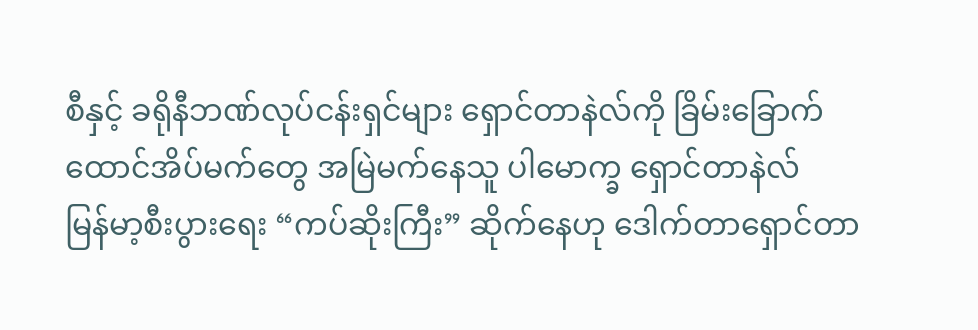စီနှင့် ခရိုနီဘဏ်လုပ်ငန်းရှင်များ ရှောင်တာနဲလ်ကို ခြိမ်းခြောက်
ထောင်အိပ်မက်တွေ အမြဲမက်နေသူ ပါမောက္ခ ရှောင်တာနဲလ်
မြန်မာ့စီးပွားရေး “ကပ်ဆိုးကြီး” ဆိုက်နေဟု ဒေါက်တာရှောင်တာ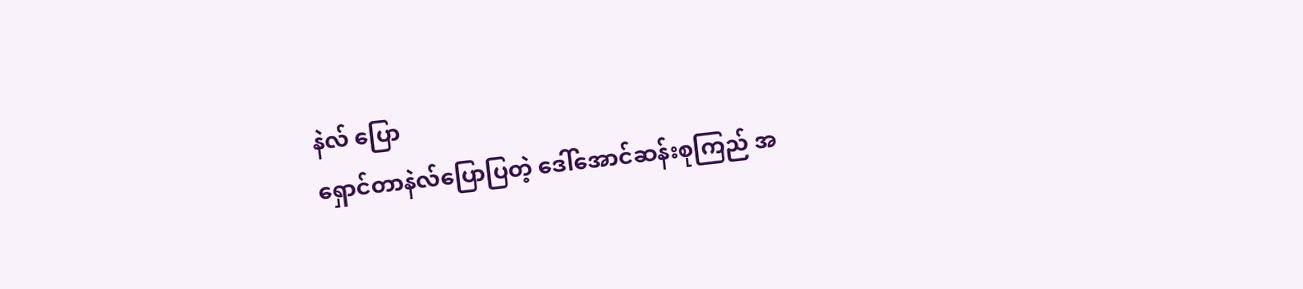နဲလ် ပြော
ရှောင်တာနဲလ်ပြောပြတဲ့ ဒေါ်အောင်ဆန်းစုကြည် အ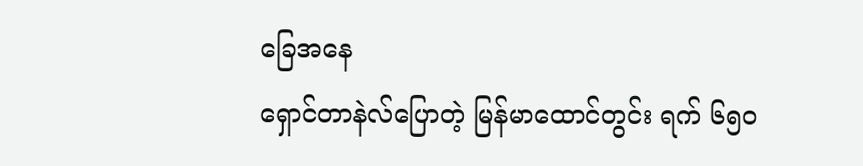ခြေအနေ
ရှောင်တာနဲလ်ပြောတဲ့ မြန်မာထောင်တွင်း ရက် ၆၅၀